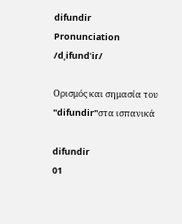difundir
Pronunciation
/dˌifundˈiɾ/

Ορισμός και σημασία του "difundir"στα ισπανικά

difundir
01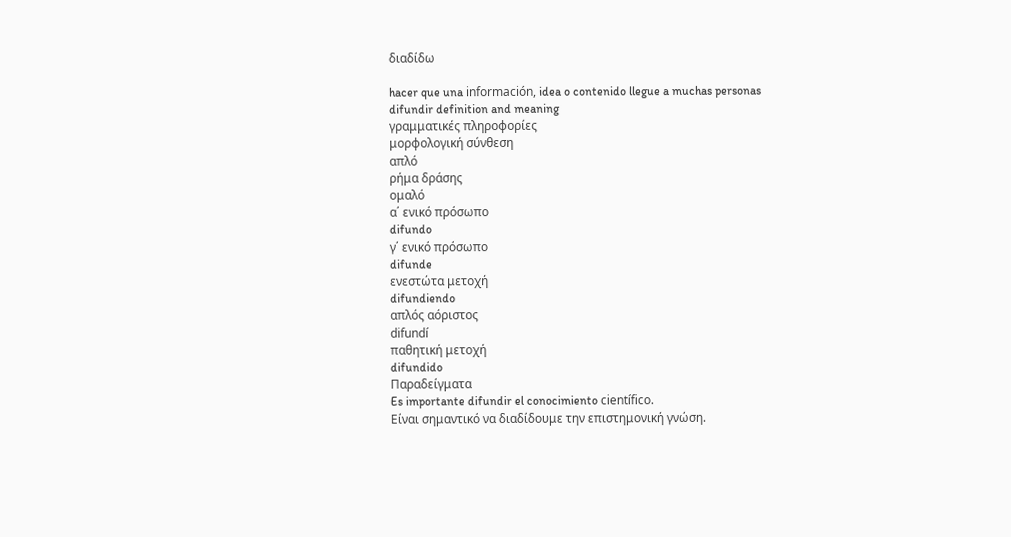διαδίδω

hacer que una información, idea o contenido llegue a muchas personas
difundir definition and meaning
γραμματικές πληροφορίες
μορφολογική σύνθεση
απλό
ρήμα δράσης
ομαλό
α΄ ενικό πρόσωπο
difundo
γ΄ ενικό πρόσωπο
difunde
ενεστώτα μετοχή
difundiendo
απλός αόριστος
difundí
παθητική μετοχή
difundido
Παραδείγματα
Es importante difundir el conocimiento científico.
Είναι σημαντικό να διαδίδουμε την επιστημονική γνώση.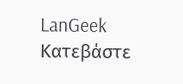LanGeek
Κατεβάστε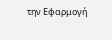την Εφαρμογή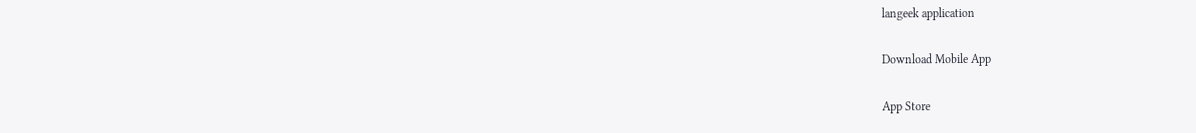langeek application

Download Mobile App

App Store